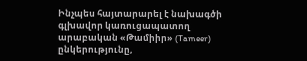Ինչպես հայտարարել է նախագծի գլխավոր կառուցապատող արաբական «Թամիիր» (Tameer) ընկերությունը,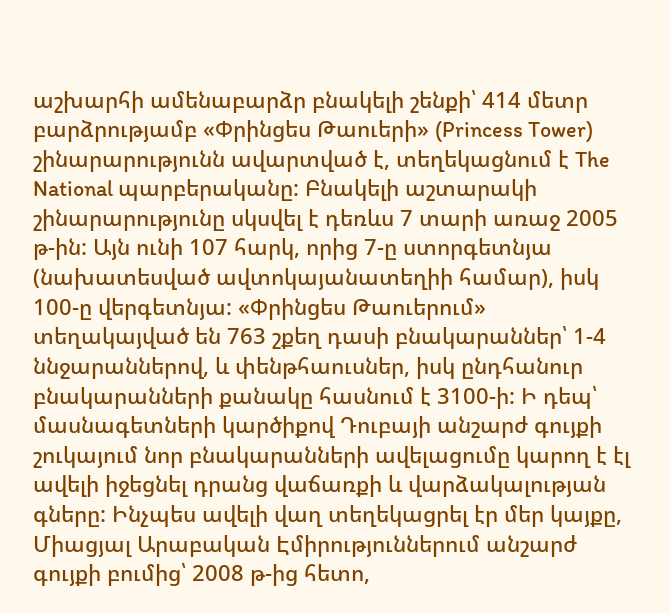աշխարհի ամենաբարձր բնակելի շենքի՝ 414 մետր բարձրությամբ «Փրինցես Թաուերի» (Princess Tower) շինարարությունն ավարտված է, տեղեկացնում է The National պարբերականը: Բնակելի աշտարակի շինարարությունը սկսվել է դեռևս 7 տարի առաջ 2005 թ-ին: Այն ունի 107 հարկ, որից 7-ը ստորգետնյա (նախատեսված ավտոկայանատեղիի համար), իսկ 100-ը վերգետնյա: «Փրինցես Թաուերում» տեղակայված են 763 շքեղ դասի բնակարաններ՝ 1-4 ննջարաններով, և փենթհաուսներ, իսկ ընդհանուր բնակարանների քանակը հասնում է 3100-ի: Ի դեպ՝ մասնագետների կարծիքով Դուբայի անշարժ գույքի շուկայում նոր բնակարանների ավելացումը կարող է էլ ավելի իջեցնել դրանց վաճառքի և վարձակալության գները: Ինչպես ավելի վաղ տեղեկացրել էր մեր կայքը, Միացյալ Արաբական Էմիրություններում անշարժ գույքի բումից՝ 2008 թ-ից հետո,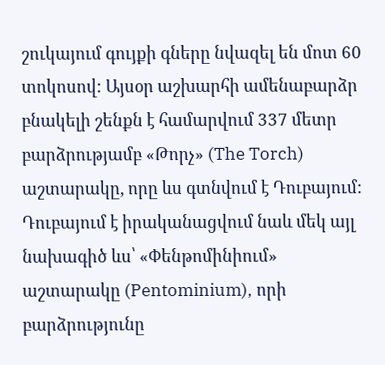շուկայում գույքի գները նվազել են մոտ 60 տոկոսով: Այսօր աշխարհի ամենաբարձր բնակելի շենքն է համարվում 337 մետր բարձրությամբ «Թորչ» (The Torch) աշտարակը, որը ևս գտնվում է Դուբայում: Դուբայում է իրականացվում նաև մեկ այլ նախագիծ ևս՝ «Փենթոմինիում» աշտարակը (Pentominium), որի բարձրությունը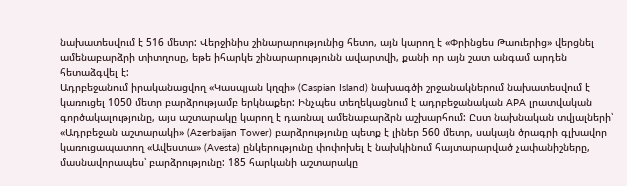նախատեսվում է 516 մետր: Վերջինիս շինարարությունից հետո, այն կարող է «Փրինցես Թաուերից» վերցնել ամենաբարձրի տիտղոսը, եթե իհարկե շինարարությունն ավարտվի, քանի որ այն շատ անգամ արդեն հետաձգվել է:
Ադրբեջանում իրականացվող «Կասպյան կղզի» (Caspian Island) նախագծի շրջանակներում նախատեսվում է կառուցել 1050 մետր բարձրությամբ երկնաքեր: Ինչպես տեղեկացնում է ադրբեջանական APA լրատվական գործակալությունը, այս աշտարակը կարող է դառնալ ամենաբարձրն աշխարհում: Ըստ նախնական տվյալների՝ «Ադրբեջան աշտարակի» (Azerbaijan Tower) բարձրությունը պետք է լիներ 560 մետր, սակայն ծրագրի գլխավոր կառուցապատող «Ավեստա» (Avesta) ընկերությունը փոփոխել է նախկինում հայտարարված չափանիշները, մասնավորապես՝ բարձրությունը: 185 հարկանի աշտարակը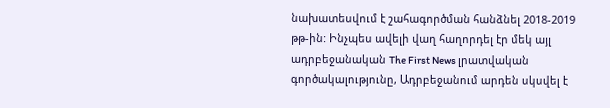նախատեսվում է շահագործման հանձնել 2018-2019 թթ-ին: Ինչպես ավելի վաղ հաղորդել էր մեկ այլ ադրբեջանական The First News լրատվական գործակալությունը, Ադրբեջանում արդեն սկսվել է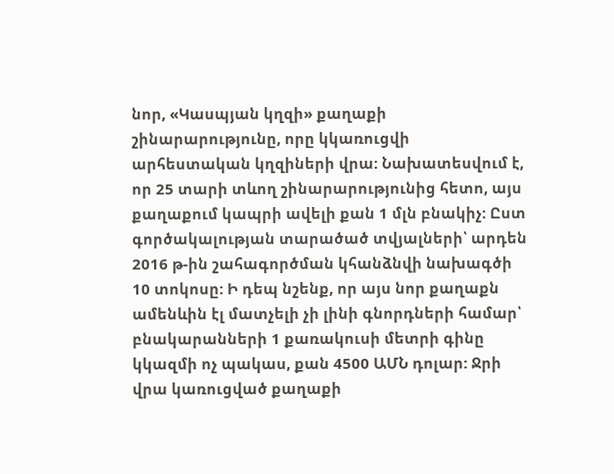նոր, «Կասպյան կղզի» քաղաքի շինարարությունը, որը կկառուցվի արհեստական կղզիների վրա: Նախատեսվում է, որ 25 տարի տևող շինարարությունից հետո, այս քաղաքում կապրի ավելի քան 1 մլն բնակիչ: Ըստ գործակալության տարածած տվյալների՝ արդեն 2016 թ-ին շահագործման կհանձնվի նախագծի 10 տոկոսը: Ի դեպ նշենք, որ այս նոր քաղաքն ամենևին էլ մատչելի չի լինի գնորդների համար՝ բնակարանների 1 քառակուսի մետրի գինը կկազմի ոչ պակաս, քան 4500 ԱՄՆ դոլար: Ջրի վրա կառուցված քաղաքի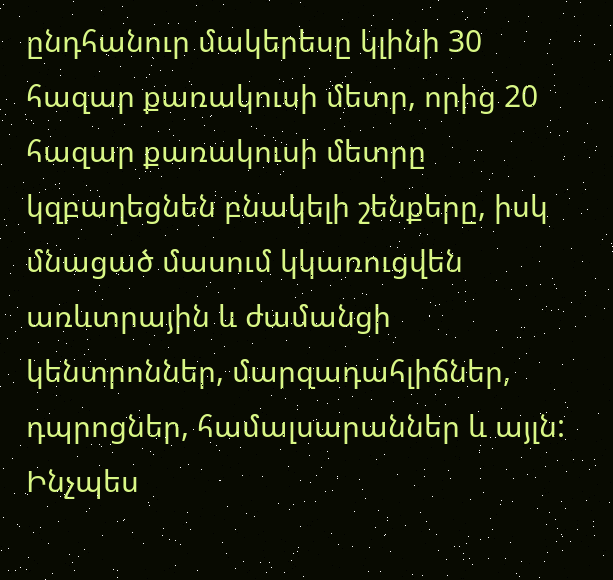ընդհանուր մակերեսը կլինի 30 հազար քառակուսի մետր, որից 20 հազար քառակուսի մետրը կզբաղեցնեն բնակելի շենքերը, իսկ մնացած մասում կկառուցվեն առևտրային և ժամանցի կենտրոններ, մարզադահլիճներ, դպրոցներ, համալսարաններ և այլն: Ինչպես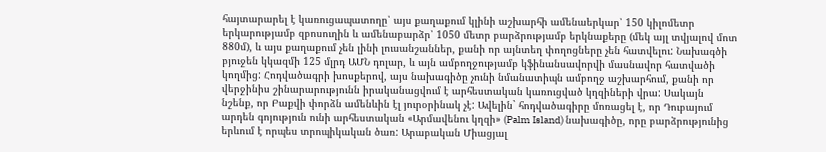հայտարարել է կառուցապատողը՝ այս քաղաքում կլինի աշխարհի ամենաերկար՝ 150 կիլոմետր երկարությամբ զբոսուղին և ամենաբարձր՝ 1050 մետր բարձրությամբ երկնաքերը (մեկ այլ տվյալով մոտ 880մ), և այս քաղաքում չեն լինի լուսանշաններ, քանի որ այնտեղ փողոցները չեն հատվելու: Նախագծի բյուջեն կկազմի 125 մլրդ ԱՄՆ դոլար, և այն ամբողջությամբ կֆինանսավորվի մասնավոր հատվածի կողմից: Հոդվածագրի խոսքերով, այս նախագիծը չունի նմանատիպն ամբողջ աշխարհում, քանի որ վերջինիս շինարարությունն իրականացվում է արհեստական կառուցված կղզիների վրա: Սակայն նշենք, որ Բաքվի փորձն ամենևին էլ յուրօրինակ չէ: Ավելին` հոդվածագիրը մոռացել է, որ Դուբայում արդեն գոյություն ունի արհեստական «Արմավենու կղզի» (Palm Island) նախագիծը, որը բարձրությունից երևում է որպես տրոպիկական ծառ: Արաբական Միացյալ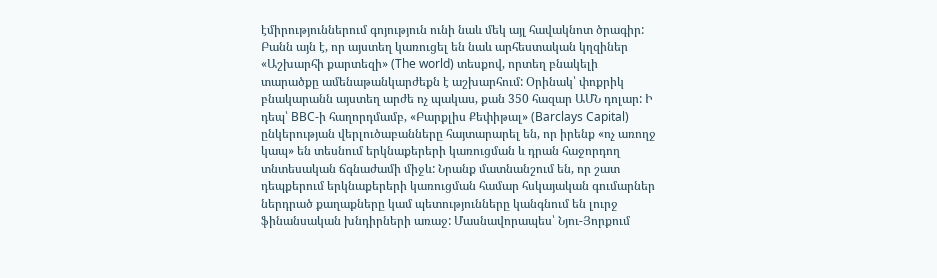էմիրություններում գոյություն ունի նաև մեկ այլ հավակնոտ ծրագիր: Բանն այն է, որ այստեղ կառուցել են նաև արհեստական կղզիներ «Աշխարհի քարտեզի» (The world) տեսքով, որտեղ բնակելի տարածքը ամենաթանկարժեքն է աշխարհում: Օրինակ՝ փոքրիկ բնակարանն այստեղ արժե ոչ պակաս, քան 350 հազար ԱՄՆ դոլար: Ի դեպ՝ BBC-ի հաղորդմամբ, «Բարքլիս Քեփիթալ» (Barclays Capital) ընկերության վերլուծաբանները հայտարարել են, որ իրենք «ոչ առողջ կապ» են տեսնում երկնաքերերի կառուցման և դրան հաջորդող տնտեսական ճգնաժամի միջև: Նրանք մատնանշում են, որ շատ դեպքերում երկնաքերերի կառուցման համար հսկայական գումարներ ներդրած քաղաքները կամ պետությունները կանգնում են լուրջ ֆինանսական խնդիրների առաջ: Մասնավորապես՝ Նյու-Յորքում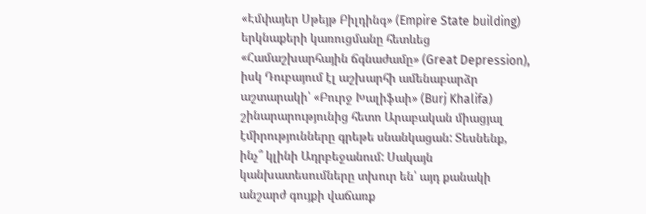«Էմփայեր Սթեյթ Բիլդինգ» (Empire State building) երկնաքերի կառուցմանը հետևեց «Համաշխարհային ճգնաժամը» (Great Depression), իսկ Դուբայում էլ աշխարհի ամենաբարձր աշտարակի՝ «Բուրջ Խալիֆաի» (Burj Khalifa) շինարարությունից հետո Արաբական միացյալ էմիրությունները գրեթե սնանկացան: Տեսնենք, ինչ՞ կլինի Ադրբեջանում: Սակայն կանխատեսումները տխուր են՝ այդ քանակի անշարժ գույքի վաճառք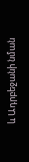և Ադրբեջանի նման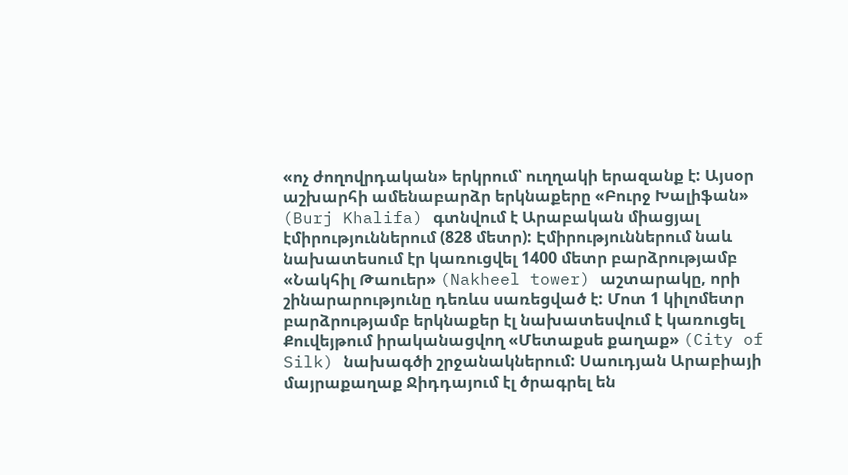«ոչ ժողովրդական» երկրում՝ ուղղակի երազանք է: Այսօր աշխարհի ամենաբարձր երկնաքերը «Բուրջ Խալիֆան» (Burj Khalifa) գտնվում է Արաբական միացյալ էմիրություններում (828 մետր): Էմիրություններում նաև նախատեսում էր կառուցվել 1400 մետր բարձրությամբ «Նակհիլ Թաուեր» (Nakheel tower) աշտարակը, որի շինարարությունը դեռևս սառեցված է: Մոտ 1 կիլոմետր բարձրությամբ երկնաքեր էլ նախատեսվում է կառուցել Քուվեյթում իրականացվող «Մետաքսե քաղաք» (City of Silk) նախագծի շրջանակներում: Սաուդյան Արաբիայի մայրաքաղաք Ջիդդայում էլ ծրագրել են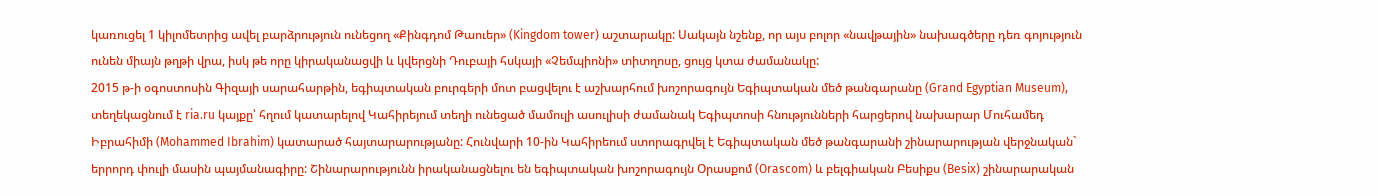կառուցել 1 կիլոմետրից ավել բարձրություն ունեցող «Քինգդոմ Թաուեր» (Kingdom tower) աշտարակը: Սակայն նշենք, որ այս բոլոր «նավթային» նախագծերը դեռ գոյություն ունեն միայն թղթի վրա, իսկ թե որը կիրականացվի և կվերցնի Դուբայի հսկայի «Չեմպիոնի» տիտղոսը, ցույց կտա ժամանակը:
2015 թ-ի օգոստոսին Գիզայի սարահարթին, եգիպտական բուրգերի մոտ բացվելու է աշխարհում խոշորագույն Եգիպտական մեծ թանգարանը (Grand Egyptian Museum), տեղեկացնում է ria.ru կայքը՝ հղում կատարելով Կահիրեյում տեղի ունեցած մամուլի ասուլիսի ժամանակ Եգիպտոսի հնությունների հարցերով նախարար Մուհամեդ Իբրահիմի (Mohammed Ibrahim) կատարած հայտարարությանը: Հունվարի 10-ին Կահիրեում ստորագրվել է Եգիպտական մեծ թանգարանի շինարարության վերջնական` երրորդ փուլի մասին պայմանագիրը: Շինարարությունն իրականացնելու են եգիպտական խոշորագույն Օրասքոմ (Orascom) և բելգիական Բեսիքս (Besix) շինարարական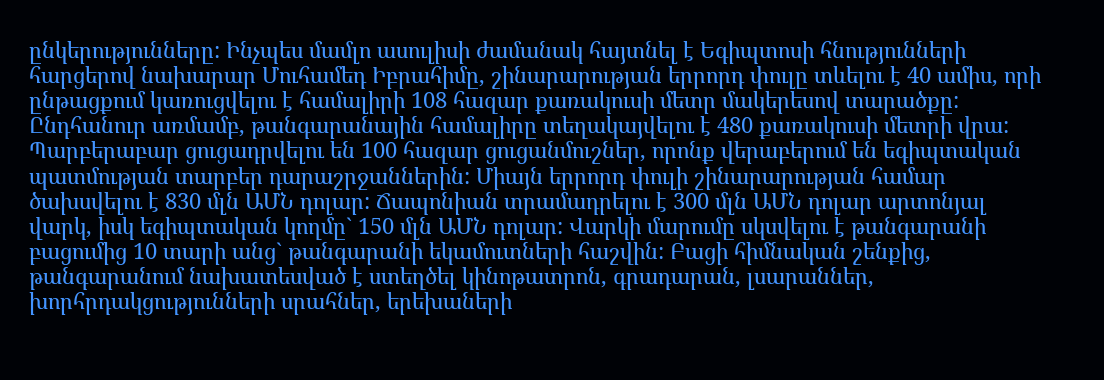ընկերությունները: Ինչպես մամլո ասուլիսի ժամանակ հայտնել է Եգիպտոսի հնությունների հարցերով նախարար Մուհամեդ Իբրահիմը, շինարարության երրորդ փուլը տևելու է 40 ամիս, որի ընթացքում կառուցվելու է համալիրի 108 հազար քառակուսի մետր մակերեսով տարածքը: Ընդհանուր առմամբ, թանգարանային համալիրը տեղակայվելու է 480 քառակուսի մետրի վրա: Պարբերաբար ցուցադրվելու են 100 հազար ցուցանմուշներ, որոնք վերաբերում են եգիպտական պատմության տարբեր դարաշրջաններին: Միայն երրորդ փուլի շինարարության համար ծախսվելու է 830 մլն ԱՄՆ դոլար: Ճապոնիան տրամադրելու է 300 մլն ԱՄՆ դոլար արտոնյալ վարկ, իսկ եգիպտական կողմը` 150 մլն ԱՄՆ դոլար: Վարկի մարումը սկսվելու է թանգարանի բացումից 10 տարի անց` թանգարանի եկամուտների հաշվին: Բացի հիմնական շենքից, թանգարանում նախատեսված է ստեղծել կինոթատրոն, գրադարան, լսարաններ, խորհրդակցությունների սրահներ, երեխաների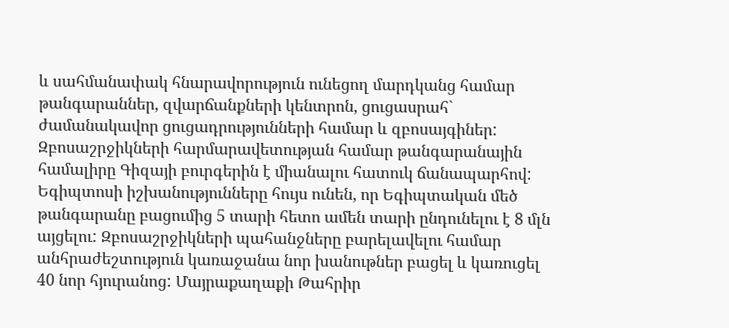և սահմանափակ հնարավորություն ունեցող մարդկանց համար թանգարաններ, զվարճանքների կենտրոն, ցուցասրահ` ժամանակավոր ցուցադրությունների համար և զբոսայգիներ: Զբոսաշրջիկների հարմարավետության համար թանգարանային համալիրը Գիզայի բուրգերին է միանալու հատուկ ճանապարհով: Եգիպտոսի իշխանությունները հույս ունեն, որ Եգիպտական մեծ թանգարանը բացումից 5 տարի հետո ամեն տարի ընդունելու է 8 մլն այցելու: Զբոսաշրջիկների պահանջները բարելավելու համար անհրաժեշտություն կառաջանա նոր խանութներ բացել և կառուցել 40 նոր հյուրանոց: Մայրաքաղաքի Թահրիր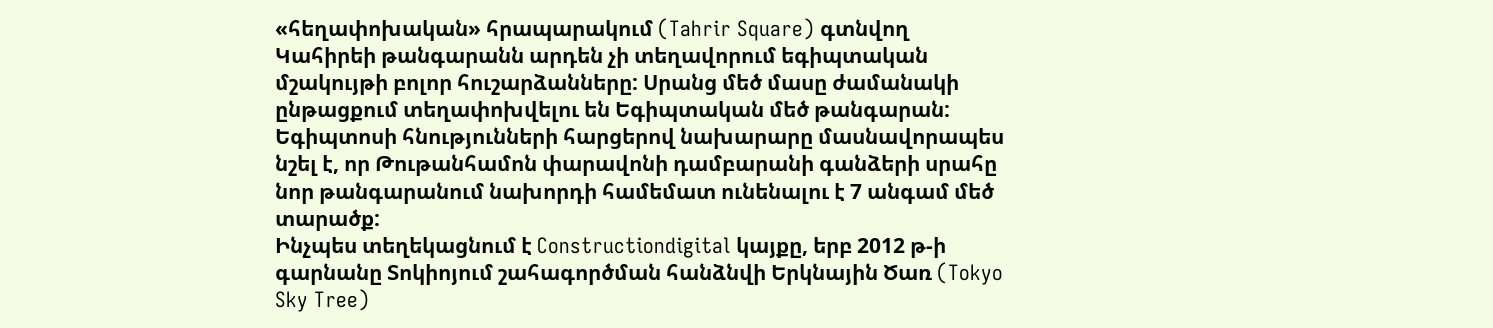«հեղափոխական» հրապարակում (Tahrir Square) գտնվող Կահիրեի թանգարանն արդեն չի տեղավորում եգիպտական մշակույթի բոլոր հուշարձանները: Սրանց մեծ մասը ժամանակի ընթացքում տեղափոխվելու են Եգիպտական մեծ թանգարան: Եգիպտոսի հնությունների հարցերով նախարարը մասնավորապես նշել է, որ Թութանհամոն փարավոնի դամբարանի գանձերի սրահը նոր թանգարանում նախորդի համեմատ ունենալու է 7 անգամ մեծ տարածք:
Ինչպես տեղեկացնում է Constructiondigital կայքը, երբ 2012 թ-ի գարնանը Տոկիոյում շահագործման հանձնվի Երկնային Ծառ (Tokyo Sky Tree)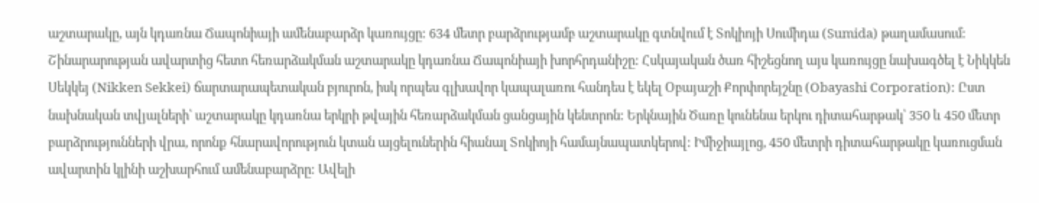աշտարակը, այն կդառնա Ճապոնիայի ամենաբարձր կառույցը: 634 մետր բարձրությամբ աշտարակը գտնվում է Տոկիոյի Սումիդա (Sumida) թաղամասում: Շինարարության ավարտից հետո հեռարձակման աշտարակը կդառնա Ճապոնիայի խորհրդանիշը: Հսկայական ծառ հիշեցնող այս կառույցը նախագծել է Նիկկեն Սեկկեյ (Nikken Sekkei) ճարտարապետական բյուրոն, իսկ որպես գլխավոր կապալառու հանդես է եկել Օբայաշի Քորփորեյշնը (Obayashi Corporation): Ըստ նախնական տվյալների՝ աշտարակը կդառնա երկրի թվային հեռարձակման ցանցային կենտրոն: Երկնային Ծառը կունենա երկու դիտահարթակ՝ 350 և 450 մետր բարձրությունների վրա, որոնք հնարավորություն կտան այցելուներին հիանալ Տոկիոյի համայնապատկերով: Իմիջիայլոց, 450 մետրի դիտահարթակը կառուցման ավարտին կլինի աշխարհում ամենաբարձրը: Ավելի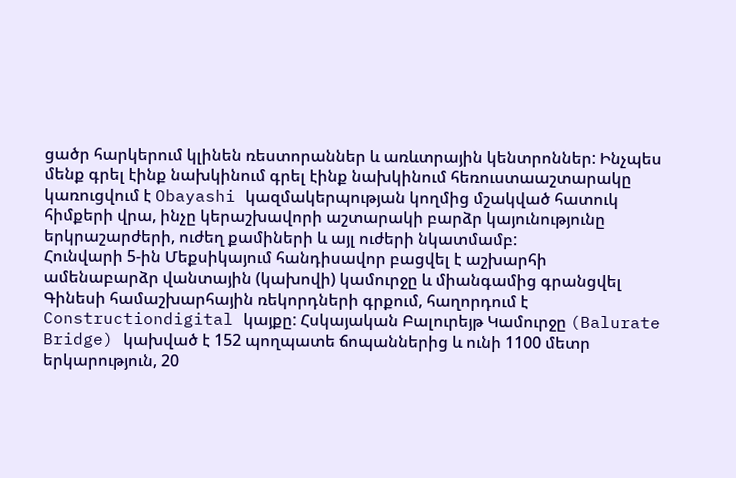ցածր հարկերում կլինեն ռեստորաններ և առևտրային կենտրոններ: Ինչպես մենք գրել էինք նախկինում գրել էինք նախկինում հեռուստաաշտարակը կառուցվում է Obayashi կազմակերպության կողմից մշակված հատուկ հիմքերի վրա, ինչը կերաշխավորի աշտարակի բարձր կայունությունը երկրաշարժերի, ուժեղ քամիների և այլ ուժերի նկատմամբ:
Հունվարի 5-ին Մեքսիկայում հանդիսավոր բացվել է աշխարհի ամենաբարձր վանտային (կախովի) կամուրջը և միանգամից գրանցվել Գինեսի համաշխարհային ռեկորդների գրքում, հաղորդում է Constructiondigital կայքը: Հսկայական Բալուրեյթ Կամուրջը (Balurate Bridge) կախված է 152 պողպատե ճոպաններից և ունի 1100 մետր երկարություն, 20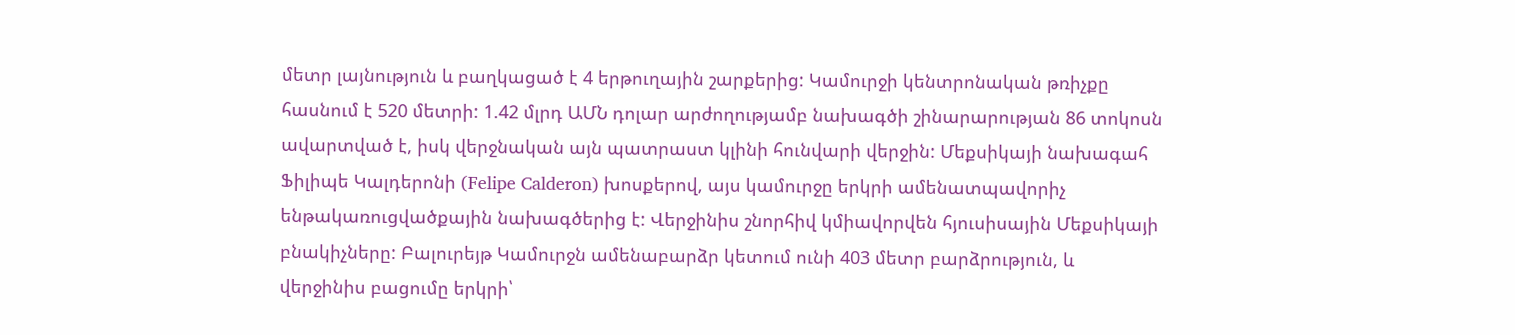մետր լայնություն և բաղկացած է 4 երթուղային շարքերից: Կամուրջի կենտրոնական թռիչքը հասնում է 520 մետրի: 1.42 մլրդ ԱՄՆ դոլար արժողությամբ նախագծի շինարարության 86 տոկոսն ավարտված է, իսկ վերջնական այն պատրաստ կլինի հունվարի վերջին: Մեքսիկայի նախագահ Ֆիլիպե Կալդերոնի (Felipe Calderon) խոսքերով, այս կամուրջը երկրի ամենատպավորիչ ենթակառուցվածքային նախագծերից է: Վերջինիս շնորհիվ կմիավորվեն հյուսիսային Մեքսիկայի բնակիչները: Բալուրեյթ Կամուրջն ամենաբարձր կետում ունի 403 մետր բարձրություն, և վերջինիս բացումը երկրի՝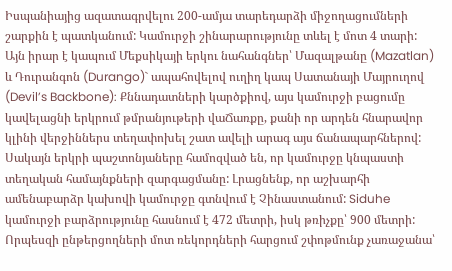Իսպանիայից ազատագրվելու 200-ամյա տարեդարձի միջողացումների շարքին է պատկանում: Կամուրջի շինարարությունը տևել է մոտ 4 տարի: Այն իրար է կապում Մեքսիկայի երկու նահանգներ՝ Մազալթանը (Mazatlan) և Դուրանգոն (Durango)` ապահովելով ուղիղ կապ Սատանայի Մայրուղով (Devil’s Backbone): Քննադատների կարծքիով, այս կամուրջի բացումը կավելացնի երկրում թմրանյութերի վաՃառքը, քանի որ արդեն հնարավոր կլինի վերջիններս տեղափոխել շատ ավելի արագ այս ճանապարհներով: Սակայն երկրի պաշտոնյաները համոզված են, որ կամուրջը կնպաստի տեղական համայնքների զարգացմանը: Լրացնենք, որ աշխարհի ամենաբարձր կախովի կամուրջը գտնվում է Չինաստանում: Siduhe կամուրջի բարձրությունը հասնում է 472 մետրի, իսկ թռիչքը՝ 900 մետրի: Որպեսզի ընթերցողների մոտ ռեկորդների հարցում շփոթմունք չառաջանա՝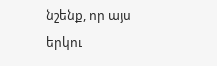նշենք, որ այս երկու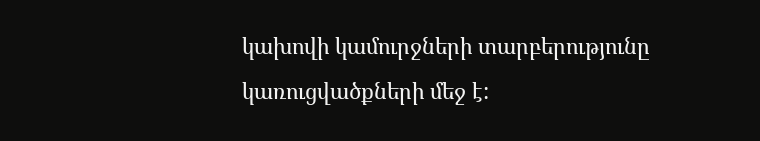կախովի կամուրջների տարբերությունը կառուցվածքների մեջ է: